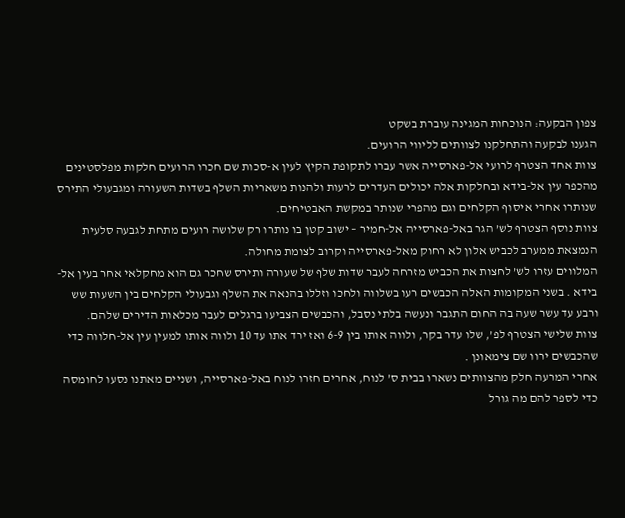צפון הבקעה: הנוכחות המגינה עוברת בשקט
הגענו לבקעה והתחלקנו לצוותים לליווי הרועים.
צוות אחד הצטרף לרועי אל-פארסייה אשר עברו לתקופת הקיץ לעין א-סכות שם חכרו הרועים חלקות מפלסטינים מהכפר עין אל-בידא ובחלקות אלה יכולים העדרים לרעות ולהנות משאריות השלף בשדות השעורה ומגבעולי התירס שנותרו אחרי איסוף הקלחים וגם מהפרי שנותר במקשת האבטיחים.
צוות נוסף הצטרף לש’ הגר באל-פארסייה אל-חמיר – ישוב קטן בו נותרו רק שלושה רועים מתחת לגבעה סלעית הנמצאת ממערב לכביש אלון לא רחוק מאל-פארסייה וקרוב לצומת מחולה.
המלווים עזרו לש’ לחצות את הכביש מזרחה לעבר שדות שלף של שעורה ותירס שחכר גם הוא מחקלאי אחר בעין אל-בידא . בשני המקומות האלה הכבשים רעו בשלווה ולחכו וזללו בהנאה את השלף וגבעולי הקלחים בין השעות שש ורבע עד עשר שעה בה החום התגבר ונעשה בלתי נסבל, והכבשים הצביעו ברגלים לעבר מכלאות הדירים שלהם.
צוות שלישי הצטרף לפ’, שלו עדר בקר, ולווה אותו בין 6-9 ואז ירד אתו עד 10 ולווה אותו למעין עין אל-חלווה כדי שהכבשים ירוו שם צימאונן .
אחרי המרעה חלק מהצוותים נשארו בבית ס’ לנוח, אחרים חזרו לנוח באל-פארסייה, ושניים מאתנו נסעו לחומסה כדי לספר להם מה גורל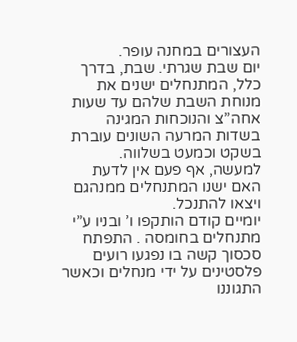העצורים במחנה עופר.
יום שבת שגרתי. שבת, בדרך כלל, המתנחלים ישנים את מנוחת השבת שלהם עד שעות אחה”צ והנוכחות המגינה בשדות המרעה השונים עוברת בשקט וכמעט בשלווה.
למעשה, אף פעם אין לדעת האם ישנו המתנחלים ממנהגם ויצאו להתנכל.
יומיים קודם הותקפו ו’ ובניו ע”י מתנחלים בחומסה . התפתח סכסוך קשה בו נפגעו רועים פלסטינים על ידי מנחלים וכאשר התגוננו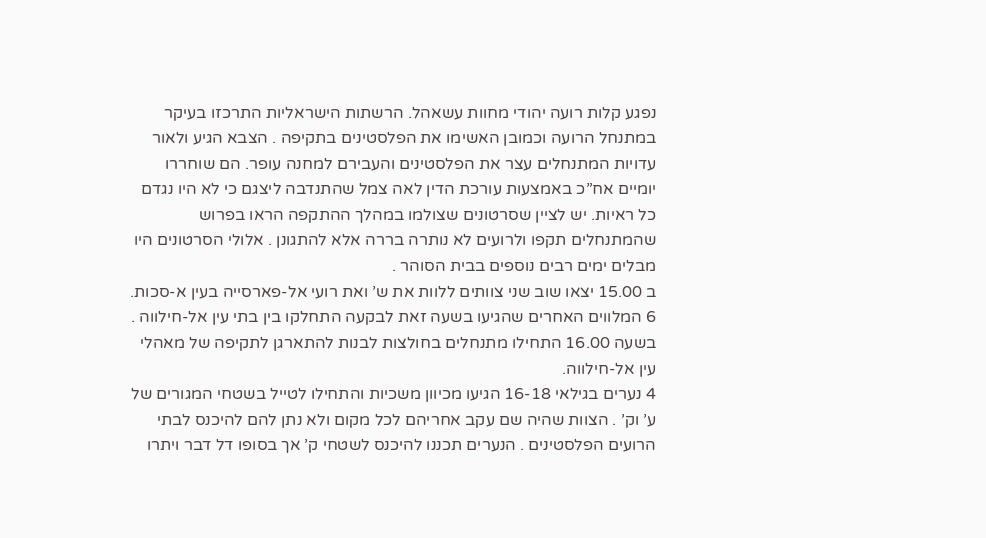נפגע קלות רועה יהודי מחוות עשאהל. הרשתות הישראליות התרכזו בעיקר במתנחל הרועה וכמובן האשימו את הפלסטינים בתקיפה . הצבא הגיע ולאור עדויות המתנחלים עצר את הפלסטינים והעבירם למחנה עופר. הם שוחררו יומיים אח”כ באמצעות עורכת הדין לאה צמל שהתנדבה ליצגם כי לא היו נגדם כל ראיות. יש לציין שסרטונים שצולמו במהלך ההתקפה הראו בפרוש שהמתנחלים תקפו ולרועים לא נותרה בררה אלא להתגונן . אלולי הסרטונים היו מבלים ימים רבים נוספים בבית הסוהר .
ב 15.00 יצאו שוב שני צוותים ללוות את ש’ ואת רועי אל-פארסייה בעין א-סכות.
6 המלווים האחרים שהגיעו בשעה זאת לבקעה התחלקו בין בתי עין אל-חילווה .
בשעה 16.00 התחילו מתנחלים בחולצות לבנות להתארגן לתקיפה של מאהלי עין אל-חילווה.
4 נערים בגילאי 16-18 הגיעו מכיוון משכיות והתחילו לטייל בשטחי המגורים של ע’ וק’ . הצוות שהיה שם עקב אחריהם לכל מקום ולא נתן להם להיכנס לבתי הרועים הפלסטינים . הנערים תכננו להיכנס לשטחי ק’ אך בסופו דל דבר ויתרו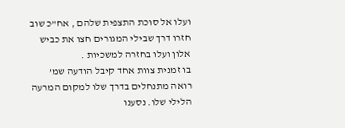ועלו אל סוכת התצפית שלהם , אח”כ שוב חזרו דרך שבילי המגורים חצו את כביש אלון ועלו בחזרה למשכיות .
בו זמנית צוות אחד קיבל הודעה שמ’ רואה מתנחלים בדרך שלו למקום המרעה הלילי שלו. נסענו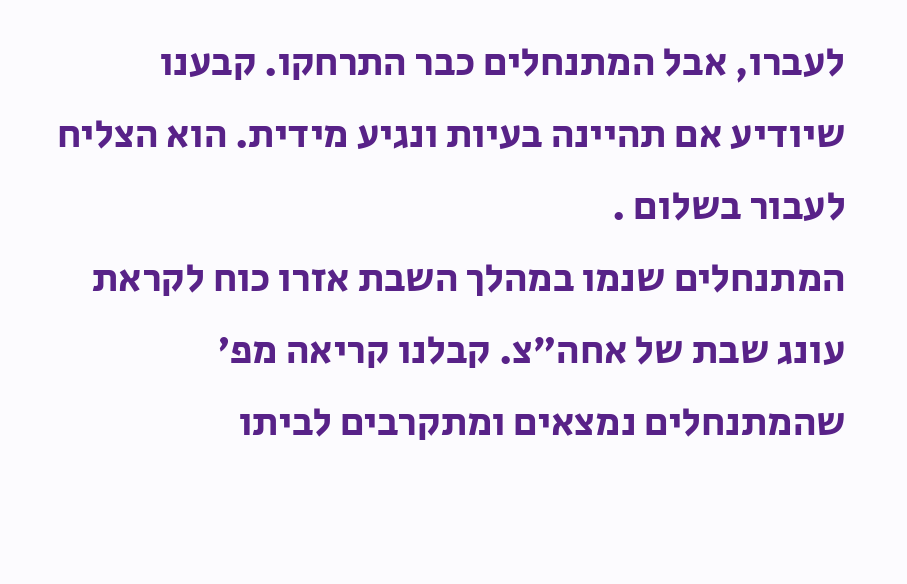לעברו, אבל המתנחלים כבר התרחקו. קבענו שיודיע אם תהיינה בעיות ונגיע מידית. הוא הצליח לעבור בשלום .
המתנחלים שנמו במהלך השבת אזרו כוח לקראת עונג שבת של אחה”צ. קבלנו קריאה מפ’ שהמתנחלים נמצאים ומתקרבים לביתו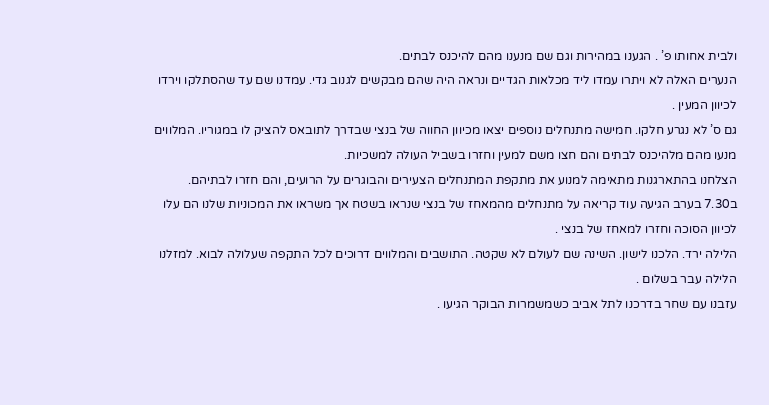ולבית אחותו פ’ . הגענו במהירות וגם שם מנענו מהם להיכנס לבתים.
הנערים האלה לא ויתרו עמדו ליד מכלאות הגדיים ונראה היה שהם מבקשים לגנוב גדי. עמדנו שם עד שהסתלקו וירדו לכיוון המעין .
גם ס’ לא נגרע חלקו. חמישה מתנחלים נוספים יצאו מכיוון החווה של בנצי שבדרך לתובאס להציק לו במגוריו. המלווים מנעו מהם מלהיכנס לבתים והם חצו משם למעין וחזרו בשביל העולה למשכיות.
הצלחנו בהתארגנות מתאימה למנוע את מתקפת המתנחלים הצעירים והבוגרים על הרועים, והם חזרו לבתיהם.
ב7.30 בערב הגיעה עוד קריאה על מתנחלים מהמאחז של בנצי שנראו בשטח אך משראו את המכוניות שלנו הם עלו לכיוון הסוכה וחזרו למאחז של בנצי .
הלילה ירד. הלכנו לישון. השינה שם לעולם לא שקטה. התושבים והמלווים דרוכים לכל התקפה שעלולה לבוא. למזלנו הלילה עבר בשלום .
עזבנו עם שחר בדרכנו לתל אביב כשמשמרות הבוקר הגיעו .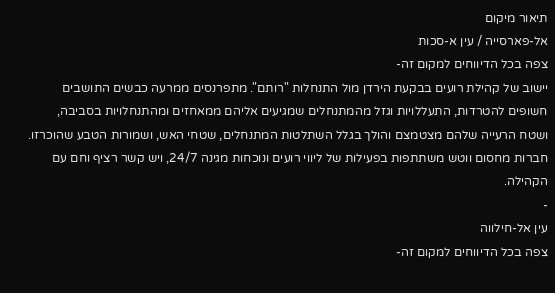תיאור מיקום
אל-פארסייה / עין א-סכות
צפה בכל הדיווחים למקום זה-
יישוב של קהילת רועים בבקעת הירדן מול התנחלות "רותם". מתפרנסים ממרעה כבשים התושבים חשופים להטרדות, התעללויות וגזל מהמתנחלים שמגיעים אליהם ממאחזים ומהתנחלויות בסביבה, ושטח הרעייה שלהם מצטמצם והולך בגלל השתלטות המתנחלים, שטחי האש, ושמורות הטבע שהוכרזו. חברות מחסום ווטש משתתפות בפעילות של ליווי רועים ונוכחות מגינה 24/7, ויש קשר רציף וחם עם הקהילה.
-
עין אל-חילווה
צפה בכל הדיווחים למקום זה-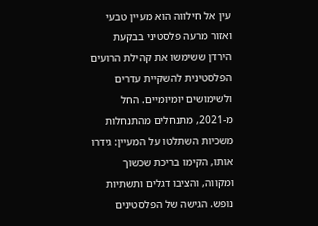עין אל חילווה הוא מעיין טבעי ואזור מרעה פלסטיני בבקעת הירדן ששימשו את קהילת הרועים הפלסטינית להשקיית עדרים ולשימושים יומיומיים. החל מ-2021, מתנחלים מהתנחלות משכיות השתלטו על המעיין: גידרו אותו, הקימו בריכת שכשוך ומקווה, והציבו דגלים ותשתיות נופש. הגישה של הפלסטינים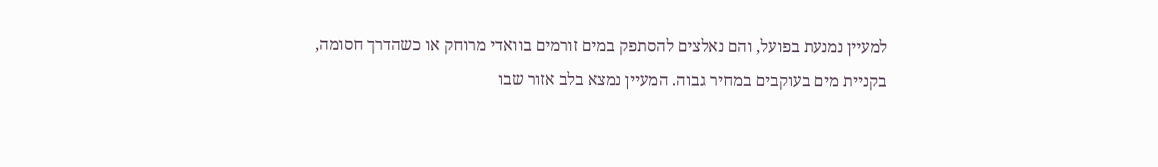למעיין נמנעת בפועל, והם נאלצים להסתפק במים זורמים בוואדי מרוחק או כשהדרך חסומה, בקניית מים בעוקבים במחיר גבוה. המעיין נמצא בלב אזור שבו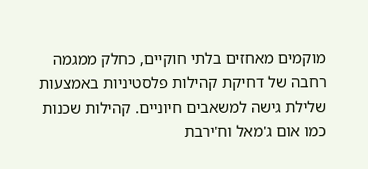מוקמים מאחזים בלתי חוקיים, כחלק ממגמה רחבה של דחיקת קהילות פלסטיניות באמצעות שלילת גישה למשאבים חיוניים. קהילות שכנות כמו אום ג'מאל וח'ירבת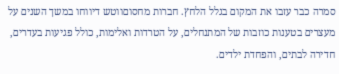סמרה כבר עזבו את המקום בגלל הלחץ. חברות מחסוםווטש דיווחו במשך השנים על מעצרים בטענות כוזבות של המתנחלים, על הטרדות ואלימות, כולל פגיעות בעדרים, חדירה לבתים, והפחדת ילדים.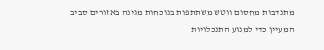מתנדבות מחסום ווטש משתתפות בנוכחות מגינה באזורים סביב המעיין כדי למנוע התנכלויות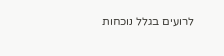לרועים בגלל נוכחות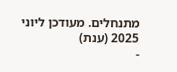מתנחלים. מעודכן ליוני 2025 (ענת)
-